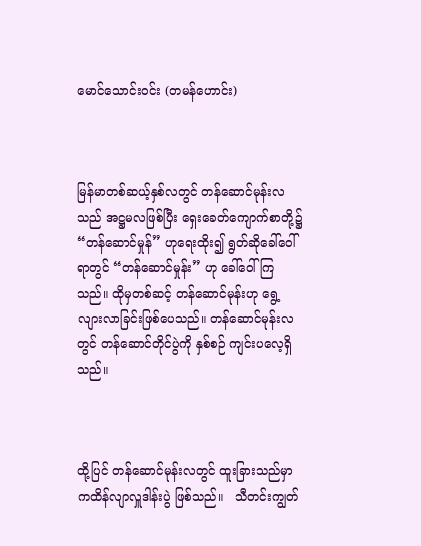မောင်သောင်းဝင်း (တမန်ဟောင်း)



မြန်မာတစ်ဆယ့်နှစ်လတွင် တန်ဆောင်မုန်းလသည် အဋ္ဌမလဖြစ်ပြီး ရှေးခေတ်ကျောက်စာတို့၌ “တန်ဆောင်မှုန်” ဟုရေးထိုး၍ ရွတ်ဆိုခေါ်ဝေါ်ရာတွင် “တန်ဆောင်မှုန်း” ဟု ခေါ်ဝေါ်ကြသည်။ ထိုမှတစ်ဆင့် တန်ဆောင်မုန်းဟု ရွေ့လျားလာခြင်းဖြစ်ပေသည်။ တန်ဆောင်မုန်းလတွင် တန်ဆောင်တိုင်ပွဲကို နှစ်စဉ် ကျင်းပလေ့ရှိသည်။



ထို့ပြင် တန်ဆောင်မုန်းလတွင် ထူးခြားသည်မှာ ကထိန်လျာလှူဒါန်းပွဲ ဖြစ်သည်။   သီတင်းကျွတ်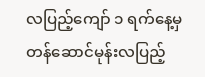လပြည့်ကျော် ၁ ရက်နေ့မှ တန်ဆောင်မုန်းလပြည့်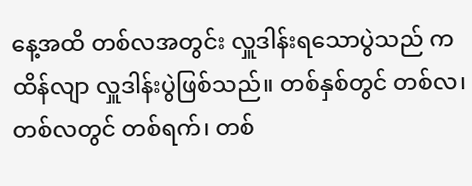နေ့အထိ တစ်လအတွင်း လှူဒါန်းရသောပွဲသည် ကထိန်လျာ လှူဒါန်းပွဲဖြစ်သည်။ တစ်နှစ်တွင် တစ်လ၊ တစ်လတွင် တစ်ရက်၊ တစ်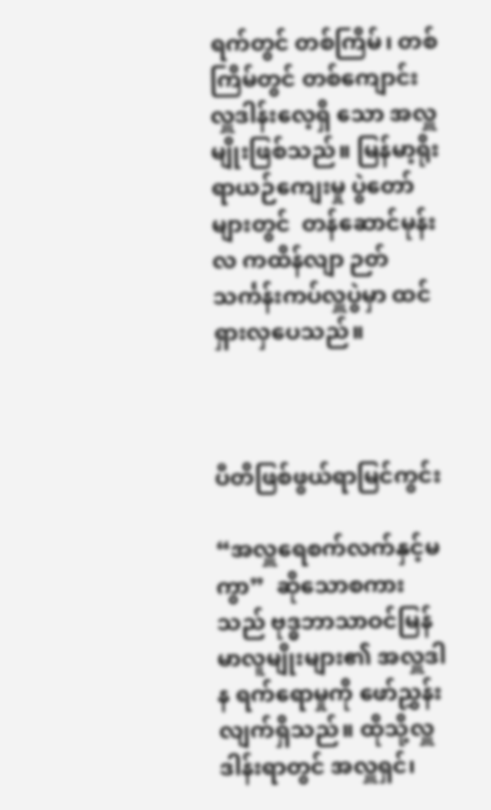ရက်တွင် တစ်ကြိမ်၊ တစ်ကြိမ်တွင် တစ်ကျောင်း လှူဒါန်းလေ့ရှိ သော အလှူမျိုးဖြစ်သည်။ မြန်မာ့ရိုးရာယဉ်ကျေးမှု ပွဲတော်များတွင်  တန်ဆောင်မုန်းလ ကထိန်လျာ ဉတ်သင်္ကန်းကပ်လှူပွဲမှာ ထင်ရှားလှပေသည်။



ပီတိဖြစ်ဖွယ်ရာမြင်ကွင်း

“အလှူရေစက်လက်နှင့်မကွာ”  ဆိုသောစကားသည် ဗုဒ္ဓဘာသာဝင်မြန်မာလူမျိုးများ၏ အလှူဒါန ရက်ရောမှုကို ဖော်ညွှန်းလျက်ရှိသည်။ ထိုသို့လှူဒါန်းရာတွင် အလှူရှင်၊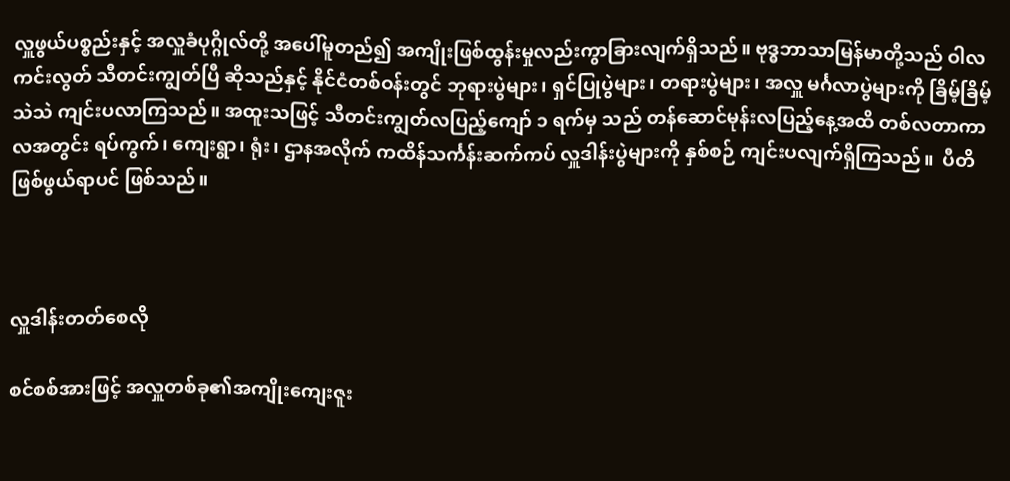လှူဖွယ်ပစ္စည်းနှင့် အလှူခံပုဂ္ဂိုလ်တို့ အပေါ်မူတည်၍ အကျိုးဖြစ်ထွန်းမှုလည်းကွာခြားလျက်ရှိသည်။ ဗုဒ္ဓဘာသာမြန်မာတို့သည် ဝါလကင်းလွတ် သီတင်းကျွတ်ပြီ ဆိုသည်နှင့် နိုင်ငံတစ်ဝန်းတွင် ဘုရားပွဲများ၊ ရှင်ပြုပွဲများ၊ တရားပွဲများ၊ အလှူ မင်္ဂလာပွဲများကို ခြိမ့်ခြိမ့်သဲသဲ ကျင်းပလာကြသည်။ အထူးသဖြင့် သီတင်းကျွတ်လပြည့်ကျော် ၁ ရက်မှ သည် တန်ဆောင်မုန်းလပြည့်နေ့အထိ တစ်လတာကာလအတွင်း ရပ်ကွက်၊ ကျေးရွာ၊ ရုံး၊ ဌာနအလိုက် ကထိန်သင်္ကန်းဆက်ကပ် လှူဒါန်းပွဲများကို နှစ်စဉ် ကျင်းပလျက်ရှိကြသည်။  ပီတိဖြစ်ဖွယ်ရာပင် ဖြစ်သည်။



လှူဒါန်းတတ်စေလို

စင်စစ်အားဖြင့် အလှူတစ်ခု၏အကျိုးကျေးဇူး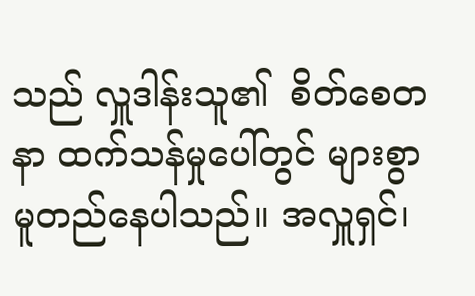သည် လှူဒါန်းသူ၏  စိတ်စေတနာ ထက်သန်မှုပေါ်တွင် များစွာ မူတည်နေပါသည်။ အလှူရှင်၊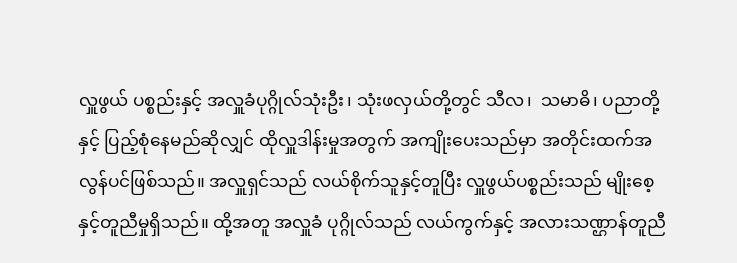လှူဖွယ် ပစ္စည်းနှင့် အလှူခံပုဂ္ဂိုလ်သုံးဦး၊ သုံးဖလှယ်တို့တွင် သီလ၊  သမာဓိ၊ ပညာတို့နှင့် ပြည့်စုံနေမည်ဆိုလျှင် ထိုလှူဒါန်းမှုအတွက် အကျိုးပေးသည်မှာ အတိုင်းထက်အလွန်ပင်ဖြစ်သည်။ အလှူရှင်သည် လယ်စိုက်သူနှင့်တူပြီး လှူဖွယ်ပစ္စည်းသည် မျိုးစေ့နှင့်တူညီမှုရှိသည်။ ထို့အတူ အလှူခံ ပုဂ္ဂိုလ်သည် လယ်ကွက်နှင့် အလားသဏ္ဌာန်တူညီ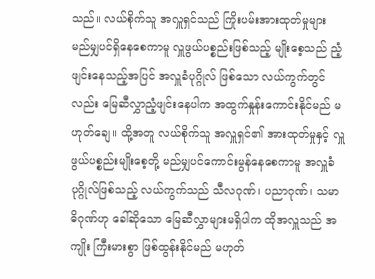သည်။ လယ်စိုက်သူ အလှူရှင်သည် ကြိုးပမ်းအားထုတ်မှုများ မည်မျှပင်ရှိနေစေကာမူ လှူဖွယ်ပစ္စည်းဖြစ်သည့် မျိုးစေ့သည် ညံ့ဖျင်းနေသည့်အပြင် အလှူခံပုဂ္ဂိုလ် ဖြစ်သော လယ်ကွက်တွင်လည်း မြေဆီလွှာညံ့ဖျင်းနေပါက အထွက်နှုန်းကောင်းနိုင်မည် မဟုတ်ချေ။ ထို့အတူ လယ်စိုက်သူ အလှူရှင်၏ အားထုတ်မှုနှင့် လှူဖွယ်ပစ္စည်းမျိုးစေ့တို့ မည်မျှပင်ကောင်းမွန်နေစေကာမူ အလှူခံပုဂ္ဂိုလ်ဖြစ်သည့် လယ်ကွက်သည် သီလဂုဏ်၊ ပညာဂုဏ်၊ သမာဓိဂုဏ်ဟု ခေါ်ဆိုသော မြေဆီလွှာများမရှိပါက ထိုအလှူသည် အကျိုး ကြီးမားစွာ ဖြစ်ထွန်းနိုင်မည် မဟုတ်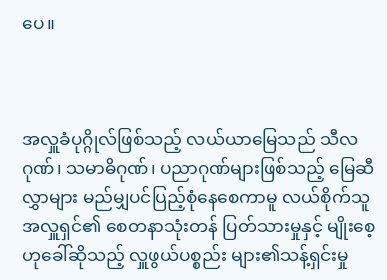ပေ။



အလှူခံပုဂ္ဂိုလ်ဖြစ်သည့် လယ်ယာမြေသည် သီလဂုဏ်၊ သမာဓိဂုဏ်၊ ပညာဂုဏ်များဖြစ်သည့် မြေဆီလွှာများ မည်မျှပင်ပြည့်စုံနေစေကာမူ လယ်စိုက်သူအလှူရှင်၏ စေတနာသုံးတန် ပြတ်သားမှုနှင့် မျိုးစေ့ဟုခေါ်ဆိုသည့် လှူဖွယ်ပစ္စည်း များ၏သန့်ရှင်းမှု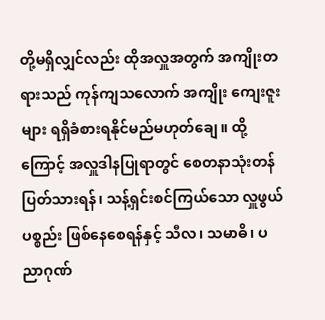တို့မရှိလျှင်လည်း ထိုအလှူအတွက် အကျိုးတရားသည် ကုန်ကျသလောက် အကျိုး ကျေးဇူးများ ရရှိခံစားရနိုင်မည်မဟုတ်ချေ။ ထို့ကြောင့် အလှူဒါနပြုရာတွင် စေတနာသုံးတန် ပြတ်သားရန်၊ သန့်ရှင်းစင်ကြယ်သော လှူဖွယ်ပစ္စည်း ဖြစ်နေစေရန်နှင့် သီလ၊ သမာဓိ၊ ပညာဂုဏ်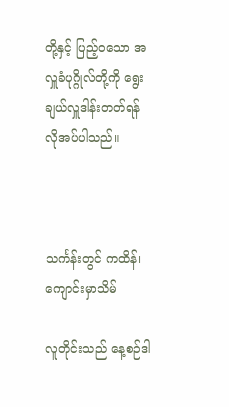တို့နှင့် ပြည့်ဝသော အလှူခံပုဂ္ဂိုလ်တို့ကို ရွေးချယ်လှူဒါန်းတတ်ရန် လိုအပ်ပါသည်။



သင်္ကန်းတွင် ကထိန်၊ ကျောင်းမှာသိမ်

လူတိုင်းသည် နေ့စဉ်ဒါ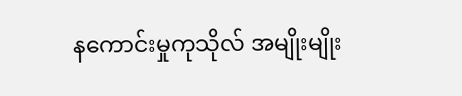နကောင်းမှုကုသိုလ် အမျိုးမျိုး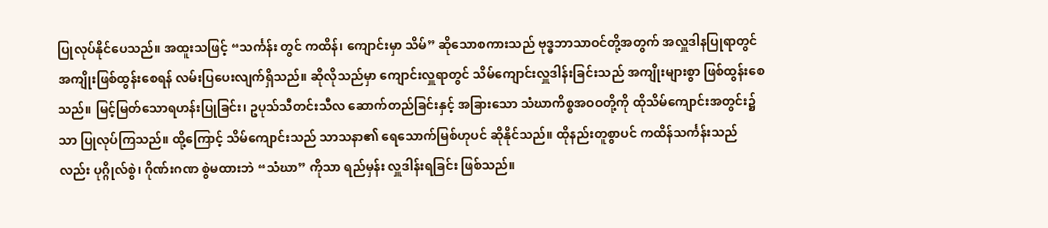ပြုလုပ်နိုင်ပေသည်။ အထူးသဖြင့် “သင်္ကန်း တွင် ကထိန်၊ ကျောင်းမှာ သိမ်” ဆိုသောစကားသည် ဗုဒ္ဓဘာသာဝင်တို့အတွက် အလှူဒါနပြုရာတွင် အကျိုးဖြစ်ထွန်းစေရန် လမ်းပြပေးလျက်ရှိသည်။ ဆိုလိုသည်မှာ ကျောင်းလှူရာတွင် သိမ်ကျောင်းလှူဒါန်းခြင်းသည် အကျိုးများစွာ ဖြစ်ထွန်းစေသည်။ မြင့်မြတ်သောရဟန်းပြုခြင်း၊ ဥပုသ်သီတင်းသီလ ဆောက်တည်ခြင်းနှင့် အခြားသော သံဃာကိစ္စအဝဝတို့ကို ထိုသိမ်ကျောင်းအတွင်း၌သာ ပြုလုပ်ကြသည်။ ထို့ကြောင့် သိမ်ကျောင်းသည် သာသနာ၏ ရေသောက်မြစ်ဟုပင် ဆိုနိုင်သည်။ ထိုနည်းတူစွာပင် ကထိန်သင်္ကန်းသည်လည်း ပုဂ္ဂိုလ်စွဲ၊ ဂိုဏ်းဂဏ စွဲမထားဘဲ “သံဃာ” ကိုသာ ရည်မှန်း လှူဒါန်းရခြင်း ဖြစ်သည်။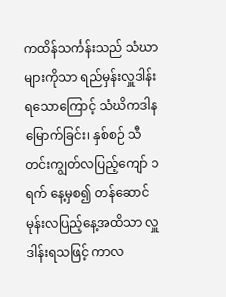ကထိန်သင်္ကန်းသည် သံဃာများကိုသာ ရည်မှန်းလှူဒါန်းရသောကြောင့် သံဃိကဒါနမြောက်ခြင်း၊ နှစ်စဉ် သီတင်းကျွတ်လပြည့်ကျော် ၁ ရက် နေ့မှစ၍ တန်ဆောင်မုန်းလပြည့်နေ့အထိသာ လှူဒါန်းရသဖြင့် ကာလ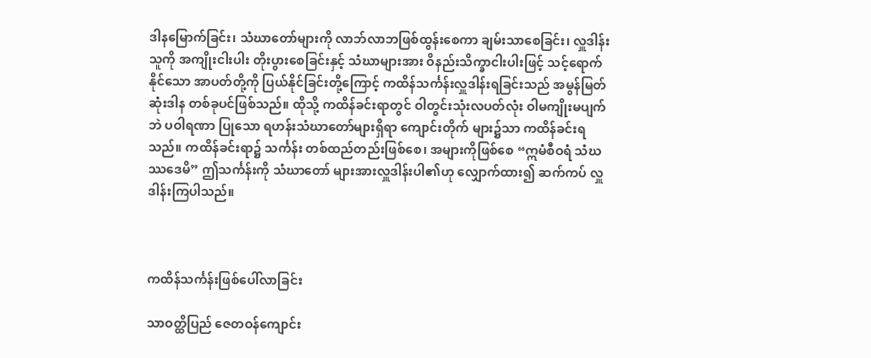ဒါနမြောက်ခြင်း၊ သံဃာတော်များကို လာဘ်လာဘဖြစ်ထွန်းစေကာ ချမ်းသာစေခြင်း၊ လှူဒါန်းသူကို အကျိုးငါးပါး တိုးပွားစေခြင်းနှင့် သံဃာများအား ဝိနည်းသိက္ခာငါးပါးဖြင့် သင့်ရောက်နိုင်သော အာပတ်တို့ကို ပြယ်နိုင်ခြင်းတို့ကြောင့် ကထိန်သင်္ကန်းလှူဒါန်းရခြင်းသည် အမွန်မြတ်ဆုံးဒါန တစ်ခုပင်ဖြစ်သည်။ ထိုသို့ ကထိန်ခင်းရာတွင် ဝါတွင်းသုံးလပတ်လုံး ဝါမကျိုးမပျက်ဘဲ ပဝါရဏာ ပြုသော ရဟန်းသံဃာတော်များရှိရာ ကျောင်းတိုက် များ၌သာ ကထိန်ခင်းရသည်။ ကထိန်ခင်းရာ၌ သင်္ကန်း တစ်ထည်တည်းဖြစ်စေ၊ အများကိုဖြစ်စေ “ဣမံစီဝရံ သံဃဿဒေမိ” ဤသင်္ကန်းကို သံဃာတော် များအားလှူဒါန်းပါ၏ဟု လျှောက်ထား၍ ဆက်ကပ် လှူဒါန်းကြပါသည်။



ကထိန်သင်္ကန်းဖြစ်ပေါ်လာခြင်း

သာဝတ္ထိပြည် ဇေတဝန်ကျောင်း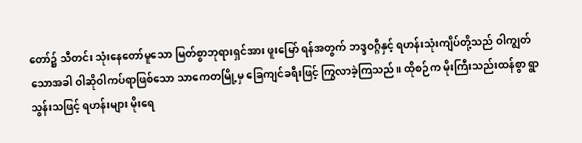တော်၌ သီတင်း သုံးနေတော်မူသော မြတ်စွာဘုရားရှင်အား ဖူးမြော် ရန်အတွက် ဘဒ္ဒဝဂ္ဂီနှင့် ရဟန်းသုံးကျိပ်တို့သည် ဝါကျွတ်သောအခါ ဝါဆိုဝါကပ်ရာဖြစ်သော သာကေတမြို့မှ ခြေကျင်ခရီးဖြင့် ကြွလာခဲ့ကြသည်။ ထိုစဉ်က မိုးကြီးသည်းထန်စွာ ရွာသွန်းသဖြင့် ရဟန်းများ မိုးရေ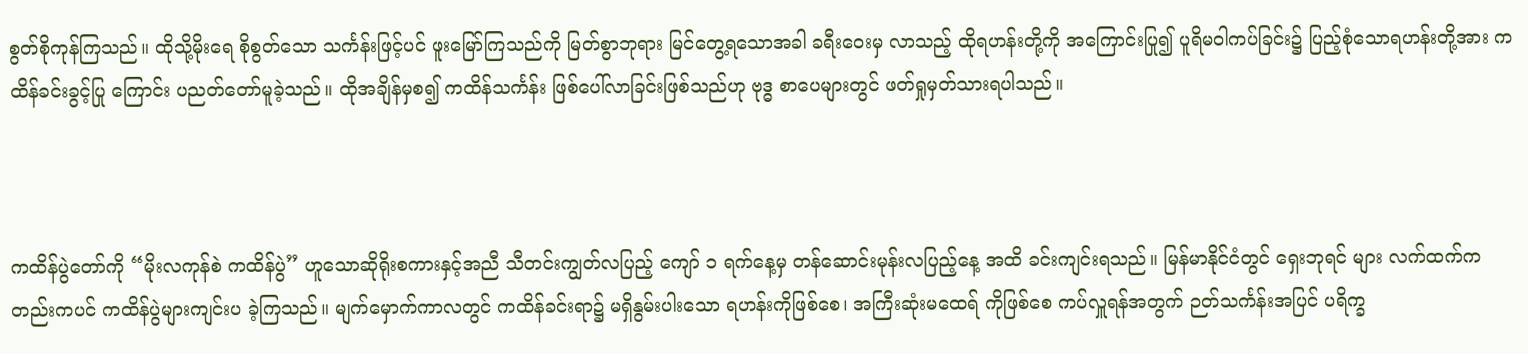စွတ်စိုကုန်ကြသည်။ ထိုသို့မိုးရေ စိုစွတ်သော သင်္ကန်းဖြင့်ပင် ဖူးမြော်ကြသည်ကို မြတ်စွာဘုရား မြင်တွေ့ရသောအခါ ခရီးဝေးမှ လာသည့် ထိုရဟန်းတို့ကို အကြောင်းပြု၍ ပူရိမဝါကပ်ခြင်း၌ ပြည့်စုံသောရဟန်းတို့အား ကထိန်ခင်းခွင့်ပြု ကြောင်း ပညတ်တော်မူခဲ့သည်။ ထိုအချိန်မှစ၍ ကထိန်သင်္ကန်း ဖြစ်ပေါ်လာခြင်းဖြစ်သည်ဟု ဗုဒ္ဓ စာပေများတွင် ဖတ်ရှုမှတ်သားရပါသည်။



ကထိန်ပွဲတော်ကို “မိုးလကုန်စဲ ကထိန်ပွဲ” ဟူသောဆိုရိုးစကားနှင့်အညီ သီတင်းကျွတ်လပြည့် ကျော် ၁ ရက်နေ့မှ တန်ဆောင်းမုန်းလပြည့်နေ့ အထိ ခင်းကျင်းရသည်။ မြန်မာနိုင်ငံတွင် ရှေးဘုရင် များ လက်ထက်ကတည်းကပင် ကထိန်ပွဲများကျင်းပ ခဲ့ကြသည်။ မျက်မှောက်ကာလတွင် ကထိန်ခင်းရာ၌ မရှိနွမ်းပါးသော ရဟန်းကိုဖြစ်စေ၊ အကြီးဆုံးမထေရ် ကိုဖြစ်စေ ကပ်လှူရန်အတွက် ဉတ်သင်္ကန်းအပြင် ပရိက္ခ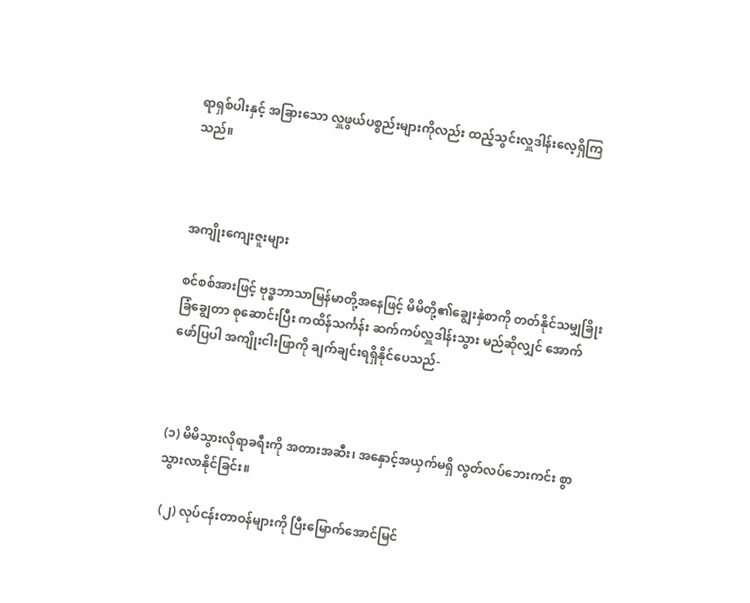ရာရှစ်ပါးနှင့် အခြားသော လှူဖွယ်ပစ္စည်းများကိုလည်း ထည့်သွင်းလှူဒါန်းလေ့ရှိကြသည်။



အကျိုးကျေးဇူးများ

စင်စစ်အားဖြင့် ဗုဒ္ဓဘာသာမြန်မာတို့အနေဖြင့် မိမိတို့၏ချွေးနှဲစာကို တတ်နိုင်သမျှခြိုးခြံချွေတာ စုဆောင်းပြီး ကထိန်သင်္ကန်း ဆက်ကပ်လှူဒါန်းသွား မည်ဆိုလျှင် အောက်ဖော်ပြပါ အကျိုးငါးဖြာကို ချက်ချင်းရရှိနိုင်ပေသည်-



(၁) မိမိသွားလိုရာခရီးကို အတားအဆီး၊ အနှောင့်အယှက်မရှိ လွတ်လပ်ဘေးကင်း စွာ သွားလာနိုင်ခြင်း။

 (၂) လုပ်ငန်းတာဝန်များကို ပြီးမြောက်အောင်မြင်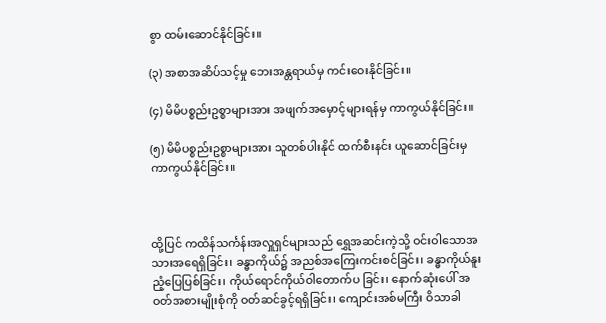စွာ ထမ်းဆောင်နိုင်ခြင်း။

(၃) အစာအဆိပ်သင့်မှု ဘေးအန္တရာယ်မှ ကင်းဝေးနိုင်ခြင်း။

(၄) မိမိပစ္စည်းဥစ္စာများအား အဖျက်အမှောင့်များရန်မှ ကာကွယ်နိုင်ခြင်း။

(၅) မိမိပစ္စည်းဥစ္စာများအား သူတစ်ပါးနိုင် ထက်စီးနင်း ယူဆောင်ခြင်းမှ ကာကွယ်နိုင်ခြင်း။



ထို့ပြင် ကထိန်သင်္ကန်းအလှူရှင်များသည် ရွှေအဆင်းကဲ့သို့ ဝင်းဝါသောအသားအရေရှိခြင်း၊ ခန္ဓာကိုယ်၌ အညစ်အကြေးကင်းစင်ခြင်း၊ ခန္ဓာကိုယ်နူးညံ့ပြေပြစ်ခြင်း၊ ကိုယ်ရောင်ကိုယ်ဝါတောက်ပ ခြင်း၊ နောက်ဆုံးပေါ် အဝတ်အစားမျိုးစုံကို ဝတ်ဆင်ခွင့်ရရှိခြင်း၊ ကျောင်းအစ်မကြီး ဝိသာခါ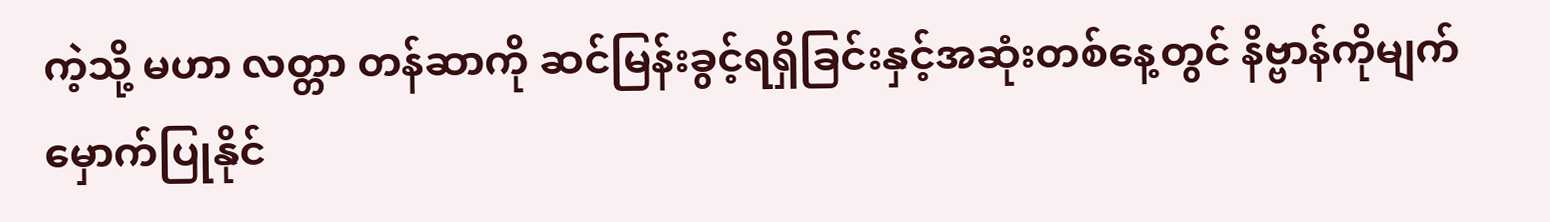ကဲ့သို့ မဟာ လတ္တာ တန်ဆာကို ဆင်မြန်းခွင့်ရရှိခြင်းနှင့်အဆုံးတစ်နေ့တွင် နိဗ္ဗာန်ကိုမျက်မှောက်ပြုနိုင်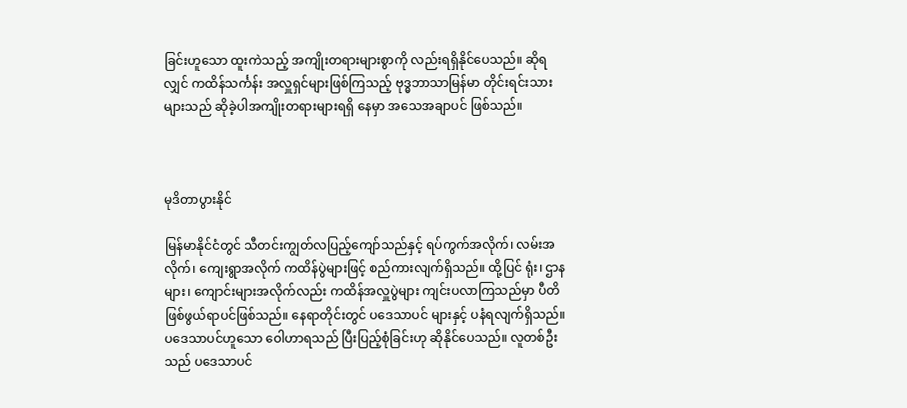ခြင်းဟူသော ထူးကဲသည့် အကျိုးတရားများစွာကို လည်းရရှိနိုင်ပေသည်။ ဆိုရလျှင် ကထိန်သင်္ကန်း အလှူရှင်များဖြစ်ကြသည့် ဗုဒ္ဓဘာသာမြန်မာ တိုင်းရင်းသားများသည် ဆိုခဲ့ပါအကျိုးတရားများရရှိ နေမှာ အသေအချာပင် ဖြစ်သည်။



မုဒိတာပွားနိုင်

မြန်မာနိုင်ငံတွင် သီတင်းကျွတ်လပြည့်ကျော်သည်နှင့် ရပ်ကွက်အလိုက်၊ လမ်းအလိုက်၊ ကျေးရွာအလိုက် ကထိန်ပွဲများဖြင့် စည်ကားလျက်ရှိသည်။ ထို့ပြင် ရုံး၊ ဌာနများ၊ ကျောင်းများအလိုက်လည်း ကထိန်အလှူပွဲများ ကျင်းပလာကြသည်မှာ ပီတိ ဖြစ်ဖွယ်ရာပင်ဖြစ်သည်။ နေရာတိုင်းတွင် ပဒေသာပင် များနှင့် ပနံရလျက်ရှိသည်။ ပဒေသာပင်ဟူသော ဝေါဟာရသည် ပြီးပြည့်စုံခြင်းဟု ဆိုနိုင်ပေသည်။ လူတစ်ဦးသည် ပဒေသာပင်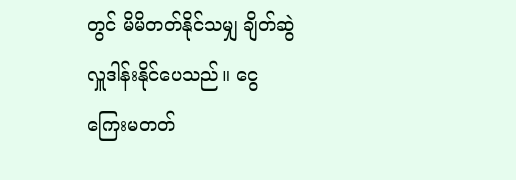တွင် မိမိတတ်နိုင်သမျှ ချိတ်ဆွဲ လှူဒါန်းနိုင်ပေသည်။ ငွေကြေးမတတ်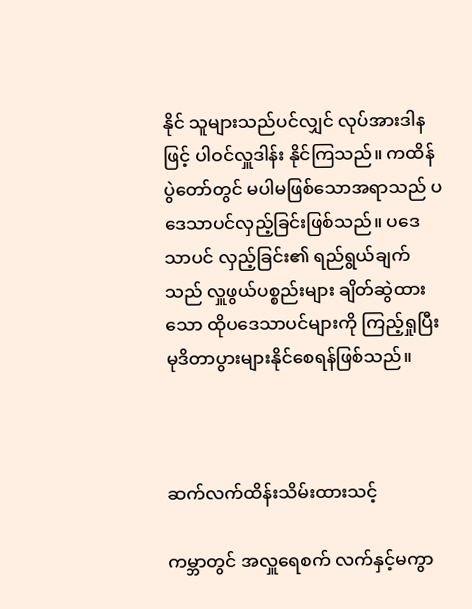နိုင် သူများသည်ပင်လျှင် လုပ်အားဒါနဖြင့် ပါဝင်လှူဒါန်း နိုင်ကြသည်။ ကထိန်ပွဲတော်တွင် မပါမဖြစ်သောအရာသည် ပဒေသာပင်လှည့်ခြင်းဖြစ်သည်။ ပဒေသာပင် လှည့်ခြင်း၏ ရည်ရွယ်ချက်သည် လှူဖွယ်ပစ္စည်းများ ချိတ်ဆွဲထားသော ထိုပဒေသာပင်များကို ကြည့်ရှုပြီး မုဒိတာပွားများနိုင်စေရန်ဖြစ်သည်။



ဆက်လက်ထိန်းသိမ်းထားသင့်

ကမ္ဘာတွင် အလှူရေစက် လက်နှင့်မကွာ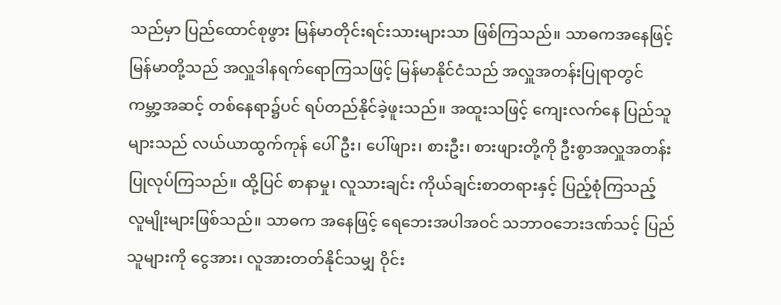သည်မှာ ပြည်ထောင်စုဖွား မြန်မာတိုင်းရင်းသားများသာ ဖြစ်ကြသည်။ သာဓကအနေဖြင့် မြန်မာတို့သည် အလှူဒါနရက်ရောကြသဖြင့် မြန်မာနိုင်ငံသည် အလှူအတန်းပြုရာတွင် ကမ္ဘာ့အဆင့် တစ်နေရာ၌ပင် ရပ်တည်နိုင်ခဲ့ဖူးသည်။ အထူးသဖြင့် ကျေးလက်နေ ပြည်သူများသည် လယ်ယာထွက်ကုန် ပေါ်ဦး၊ ပေါ်ဖျား၊ စားဦး၊ စားဖျားတို့ကို ဦးစွာအလှူအတန်း ပြုလုပ်ကြသည်။ ထို့ပြင် စာနာမှု၊ လူသားချင်း ကိုယ်ချင်းစာတရားနှင့် ပြည့်စုံကြသည့် လူမျိုးများဖြစ်သည်။ သာဓက အနေဖြင့် ရေဘေးအပါအဝင် သဘာဝဘေးဒဏ်သင့် ပြည်သူများကို ငွေအား၊ လူအားတတ်နိုင်သမျှ ဝိုင်း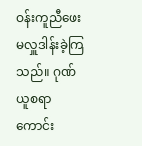ဝန်းကူညီဖေးမလှူဒါန်းခဲ့ကြသည်။ ဂုဏ်ယူစရာ ကောင်း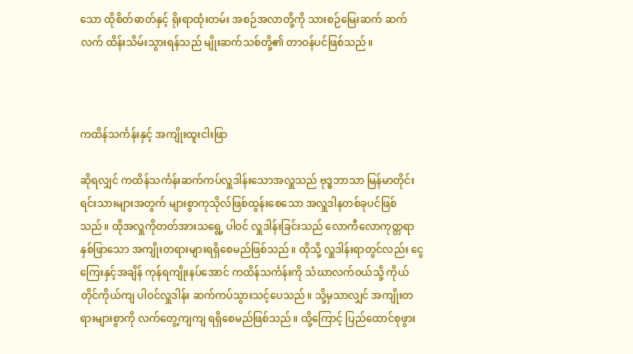သော ထိုစိတ်ဓာတ်နှင့် ရိုးရာထုံးတမ်း အစဉ်အလာတို့ကို သားစဉ်မြေးဆက် ဆက်လက် ထိန်းသိမ်းသွားရန်သည် မျိုးဆက်သစ်တို့၏ တာဝန်ပင်ဖြစ်သည်။



ကထိန်သင်္ကန်းနှင့် အကျိုးထူးငါးဖြာ

ဆိုရလျှင် ကထိန်သင်္ကန်းဆက်ကပ်လှူဒါန်းသောအလှူသည် ဗုဒ္ဓဘာသာ မြန်မာတိုင်းရင်းသားများအတွက် များစွာကုသိုလ်ဖြစ်ထွန်းစေသော အလှူဒါနတစ်ခုပင်ဖြစ်သည်။ ထိုအလှူကိုတတ်အားသရွေ့ ပါဝင် လှူဒါန်းခြင်းသည် လောကီလောကုတ္တရာ နှစ်ဖြာသော အကျိုးတရားများရရှိစေမည်ဖြစ်သည်။ ထိုသို့ လှူဒါန်းရာတွင်လည်း ငွေကြေးနှင့်အချိန် ကုန်ရကျိုးနပ်အောင် ကထိန်သင်္ကန်းကို သံဃာလက်ဝယ်သို့ ကိုယ်တိုင်ကိုယ်ကျ ပါဝင်လှူဒါန်း ဆက်ကပ်သွားသင့်ပေသည်။ သို့မှသာလျှင် အကျိုးတရားများစွာကို လက်တွေ့ကျကျ ရရှိစေမည်ဖြစ်သည်။ ထို့ကြောင့် ပြည်ထောင်စုဖွား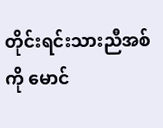တိုင်းရင်းသားညီအစ်ကို မောင်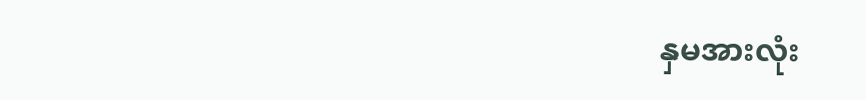နှမအားလုံး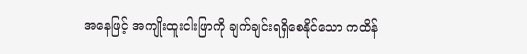အနေဖြင့် အကျိုးထူးငါးဖြာကို ချက်ချင်းရရှိစေနိုင်သော ကထိန်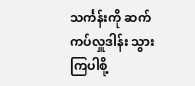သင်္ကန်းကို ဆက်ကပ်လှူဒါန်း သွားကြပါစို့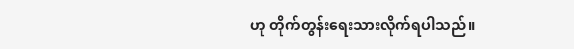ဟု တိုက်တွန်းရေးသားလိုက်ရပါသည်။